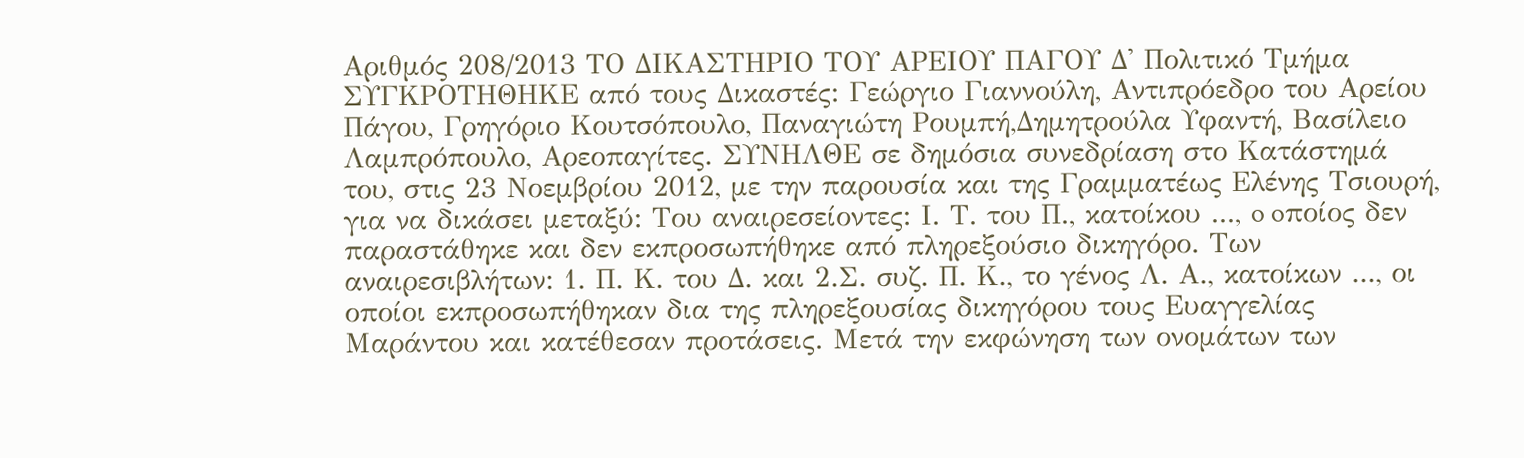Αριθμός 208/2013 ΤΟ ΔΙΚΑΣΤΗΡΙΟ ΤΟΥ ΑΡΕΙΟΥ ΠΑΓΟΥ Δ' Πολιτικό Τμήμα ΣΥΓΚΡΟΤΗΘΗΚΕ από τους Δικαστές: Γεώργιο Γιαννούλη, Αντιπρόεδρο του Αρείου Πάγου, Γρηγόριο Κουτσόπουλο, Παναγιώτη Ρουμπή,Δημητρούλα Υφαντή, Βασίλειο Λαμπρόπουλο, Αρεοπαγίτες. ΣΥΝΗΛΘΕ σε δημόσια συνεδρίαση στο Κατάστημά του, στις 23 Νοεμβρίου 2012, με την παρουσία και της Γραμματέως Ελένης Τσιουρή, για να δικάσει μεταξύ: Του αναιρεσείοντες: Ι. Τ. του Π., κατοίκου ..., o oποίος δεν παραστάθηκε και δεν εκπροσωπήθηκε από πληρεξούσιο δικηγόρο. Των αναιρεσιβλήτων: 1. Π. Κ. του Δ. και 2.Σ. συζ. Π. Κ., το γένος Λ. Α., κατοίκων ..., οι οποίοι εκπροσωπήθηκαν δια της πληρεξουσίας δικηγόρου τους Ευαγγελίας Μαράντου και κατέθεσαν προτάσεις. Μετά την εκφώνηση των ονομάτων των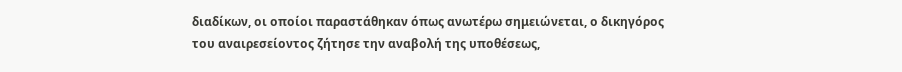διαδίκων, οι οποίοι παραστάθηκαν όπως ανωτέρω σημειώνεται, ο δικηγόρος του αναιρεσείοντος ζήτησε την αναβολή της υποθέσεως,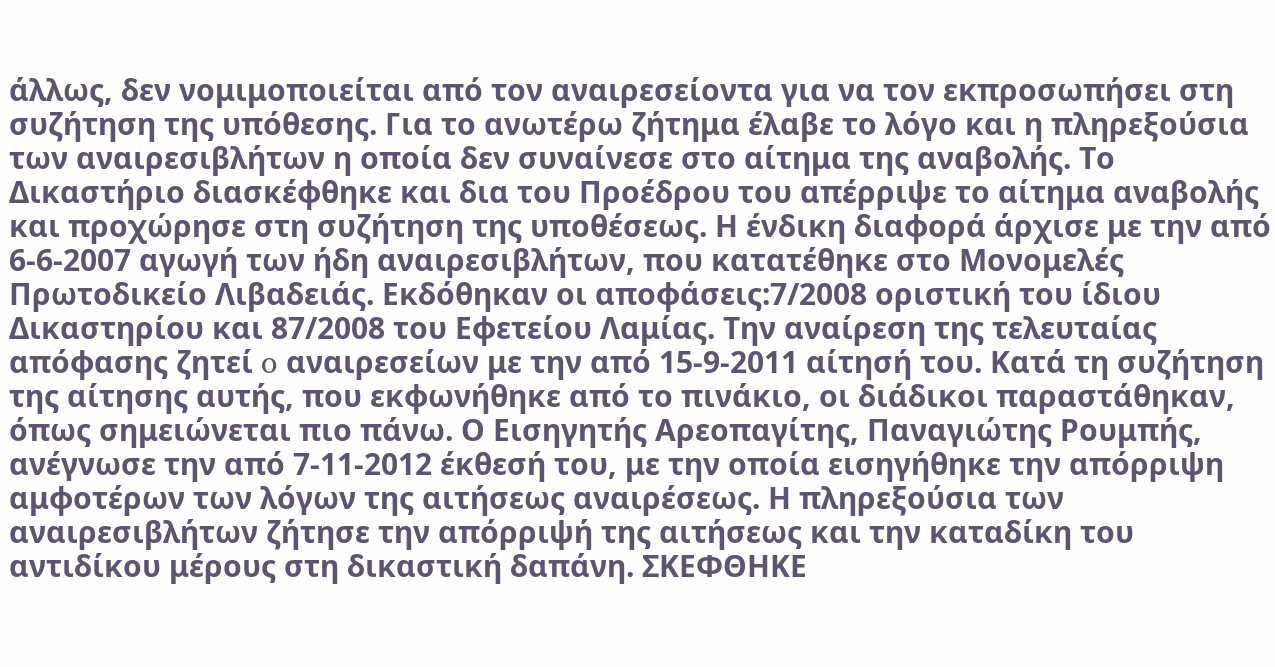άλλως, δεν νομιμοποιείται από τον αναιρεσείοντα για να τον εκπροσωπήσει στη συζήτηση της υπόθεσης. Για το ανωτέρω ζήτημα έλαβε το λόγο και η πληρεξούσια των αναιρεσιβλήτων η οποία δεν συναίνεσε στο αίτημα της αναβολής. Το Δικαστήριο διασκέφθηκε και δια του Προέδρου του απέρριψε το αίτημα αναβολής και προχώρησε στη συζήτηση της υποθέσεως. Η ένδικη διαφορά άρχισε με την από 6-6-2007 αγωγή των ήδη αναιρεσιβλήτων, που κατατέθηκε στο Μονομελές Πρωτοδικείο Λιβαδειάς. Εκδόθηκαν οι αποφάσεις:7/2008 οριστική του ίδιου Δικαστηρίου και 87/2008 του Εφετείου Λαμίας. Την αναίρεση της τελευταίας απόφασης ζητεί o αναιρεσείων με την από 15-9-2011 αίτησή του. Κατά τη συζήτηση της αίτησης αυτής, που εκφωνήθηκε από το πινάκιο, οι διάδικοι παραστάθηκαν, όπως σημειώνεται πιο πάνω. Ο Εισηγητής Αρεοπαγίτης, Παναγιώτης Ρουμπής, ανέγνωσε την από 7-11-2012 έκθεσή του, με την οποία εισηγήθηκε την απόρριψη αμφοτέρων των λόγων της αιτήσεως αναιρέσεως. Η πληρεξούσια των αναιρεσιβλήτων ζήτησε την απόρριψή της αιτήσεως και την καταδίκη του αντιδίκου μέρους στη δικαστική δαπάνη. ΣΚΕΦΘΗΚΕ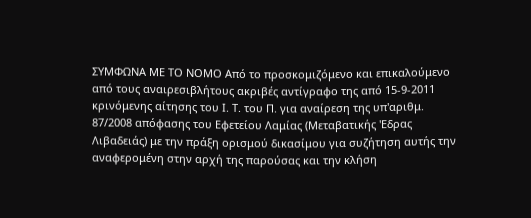ΣΥΜΦΩΝΑ ΜΕ ΤΟ ΝΟΜΟ Aπό το προσκομιζόμενο και επικαλούμενο από τους αναιρεσιβλήτους ακριβές αντίγραφο της από 15-9-2011 κρινόμενης αίτησης του Ι. Τ. του Π. για αναίρεση της υπ'αριθμ. 87/2008 απόφασης του Εφετείου Λαμίας (Μεταβατικής 'Εδρας Λιβαδειάς) με την πράξη ορισμού δικασίμου για συζήτηση αυτής την αναφερομένη στην αρχή της παρούσας και την κλήση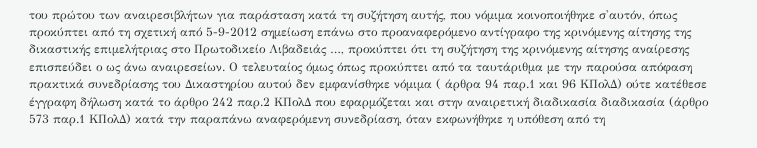του πρώτου των αναιρεσιβλήτων για παράσταση κατά τη συζήτηση αυτής, που νόμιμα κοινοποιήθηκε σ'αυτόν, όπως προκύπτει από τη σχετική από 5-9-2012 σημείωση επάνω στο προαναφερόμενο αντίγραφο της κρινόμενης αίτησης της δικαστικής επιμελήτριας στο Πρωτοδικείο Λιβαδειάς …, προκύπτει ότι τη συζήτηση της κρινόμενης αίτησης αναίρεσης επισπεύδει ο ως άνω αναιρεσείων. Ο τελευταίος όμως όπως προκύπτει από τα ταυτάριθμα με την παρούσα απόφαση πρακτικά συνεδρίασης του Δικαστηρίου αυτού δεν εμφανίσθηκε νόμιμα ( άρθρα 94 παρ.1 και 96 ΚΠολΔ) ούτε κατέθεσε έγγραφη δήλωση κατά το άρθρο 242 παρ.2 ΚΠολΔ που εφαρμόζεται και στην αναιρετική διαδικασία διαδικασία (άρθρο 573 παρ.1 ΚΠολΔ) κατά την παραπάνω αναφερόμενη συνεδρίαση, όταν εκφωνήθηκε η υπόθεση από τη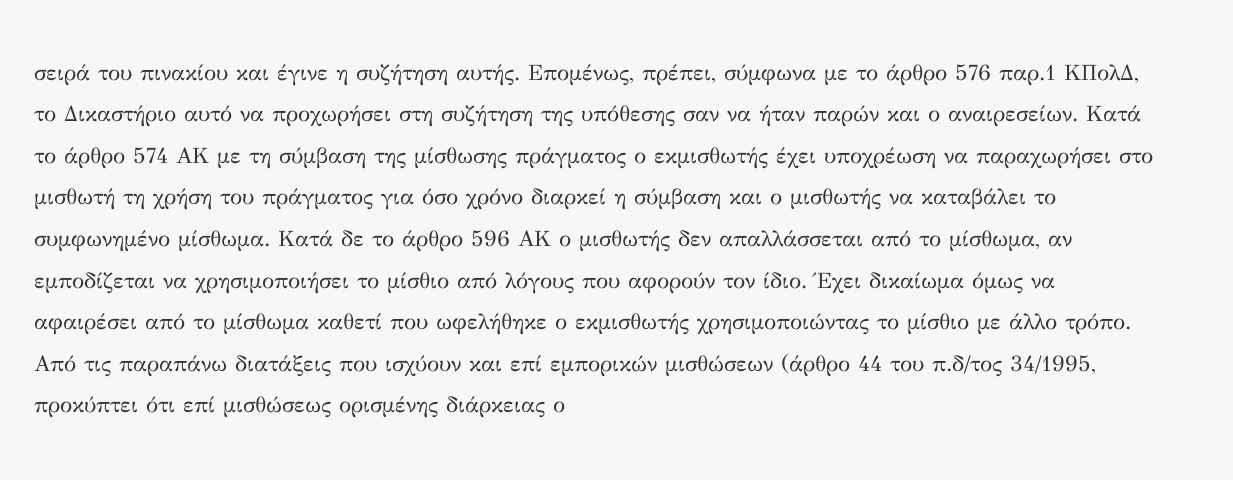σειρά του πινακίου και έγινε η συζήτηση αυτής. Επομένως, πρέπει, σύμφωνα με το άρθρο 576 παρ.1 ΚΠολΔ, το Δικαστήριο αυτό να προχωρήσει στη συζήτηση της υπόθεσης σαν να ήταν παρών και ο αναιρεσείων. Κατά το άρθρο 574 ΑΚ με τη σύμβαση της μίσθωσης πράγματος ο εκμισθωτής έχει υποχρέωση να παραχωρήσει στο μισθωτή τη χρήση του πράγματος για όσο χρόνο διαρκεί η σύμβαση και ο μισθωτής να καταβάλει το συμφωνημένο μίσθωμα. Κατά δε το άρθρο 596 ΑΚ ο μισθωτής δεν απαλλάσσεται από το μίσθωμα, αν εμποδίζεται να χρησιμοποιήσει το μίσθιο από λόγους που αφορούν τον ίδιο. Έχει δικαίωμα όμως να αφαιρέσει από το μίσθωμα καθετί που ωφελήθηκε ο εκμισθωτής χρησιμοποιώντας το μίσθιο με άλλο τρόπο. Από τις παραπάνω διατάξεις που ισχύουν και επί εμπορικών μισθώσεων (άρθρο 44 του π.δ/τος 34/1995, προκύπτει ότι επί μισθώσεως ορισμένης διάρκειας ο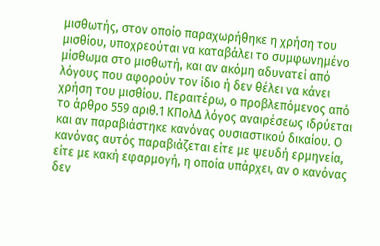μισθωτής, στον οποίο παραχωρήθηκε η χρήση του μισθίου, υποχρεούται να καταβάλει το συμφωνημένο μίσθωμα στο μισθωτή, και αν ακόμη αδυνατεί από λόγους που αφορούν τον ίδιο ή δεν θέλει να κάνει χρήση του μισθίου. Περαιτέρω, ο προβλεπόμενος από το άρθρο 559 αριθ.1 ΚΠολΔ λόγος αναιρέσεως ιδρύεται και αν παραβιάστηκε κανόνας ουσιαστικού δικαίου. Ο κανόνας αυτός παραβιάζεται είτε με ψευδή ερμηνεία, είτε με κακή εφαρμογή, η οποία υπάρχει, αν ο κανόνας δεν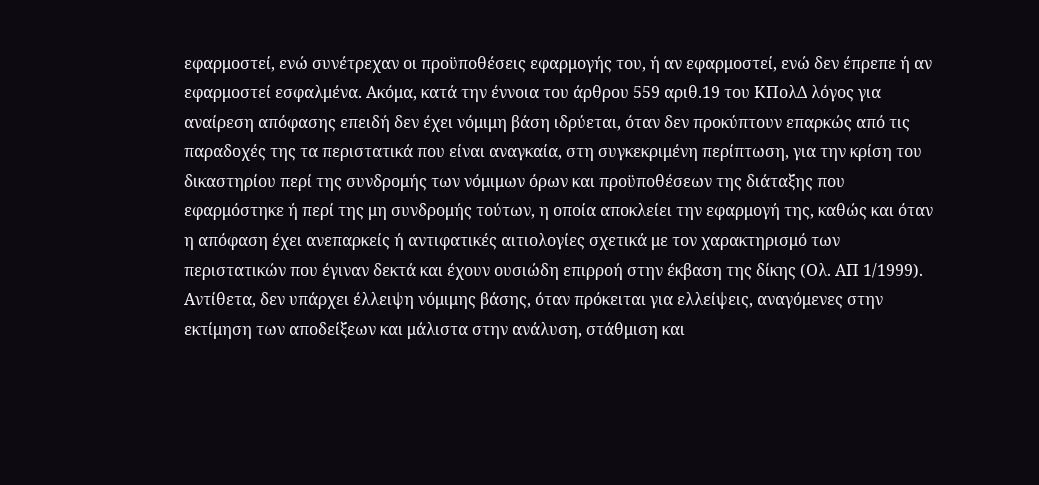εφαρμοστεί, ενώ συνέτρεχαν οι προϋποθέσεις εφαρμογής του, ή αν εφαρμοστεί, ενώ δεν έπρεπε ή αν εφαρμοστεί εσφαλμένα. Ακόμα, κατά την έννοια του άρθρου 559 αριθ.19 του ΚΠολΔ λόγος για αναίρεση απόφασης επειδή δεν έχει νόμιμη βάση ιδρύεται, όταν δεν προκύπτουν επαρκώς από τις παραδοχές της τα περιστατικά που είναι αναγκαία, στη συγκεκριμένη περίπτωση, για την κρίση του δικαστηρίου περί της συνδρομής των νόμιμων όρων και προϋποθέσεων της διάταξης που εφαρμόστηκε ή περί της μη συνδρομής τούτων, η οποία αποκλείει την εφαρμογή της, καθώς και όταν η απόφαση έχει ανεπαρκείς ή αντιφατικές αιτιολογίες σχετικά με τον χαρακτηρισμό των περιστατικών που έγιναν δεκτά και έχουν ουσιώδη επιρροή στην έκβαση της δίκης (Ολ. ΑΠ 1/1999). Αντίθετα, δεν υπάρχει έλλειψη νόμιμης βάσης, όταν πρόκειται για ελλείψεις, αναγόμενες στην εκτίμηση των αποδείξεων και μάλιστα στην ανάλυση, στάθμιση και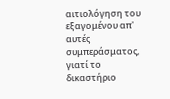αιτιολόγηση του εξαγομένου απ' αυτές συμπεράσματος, γιατί το δικαστήριο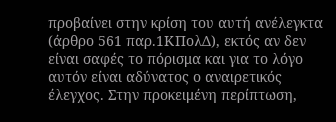προβαίνει στην κρίση του αυτή ανέλεγκτα (άρθρο 561 παρ.1ΚΠολΔ), εκτός αν δεν είναι σαφές το πόρισμα και για το λόγο αυτόν είναι αδύνατος ο αναιρετικός έλεγχος. Στην προκειμένη περίπτωση,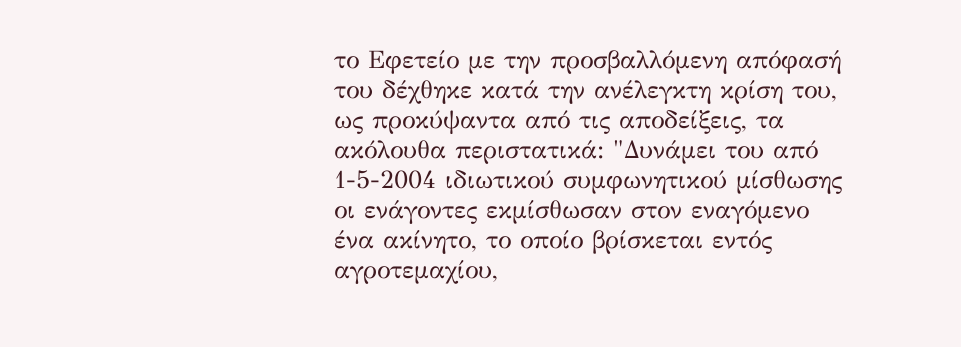το Εφετείο με την προσβαλλόμενη απόφασή του δέχθηκε κατά την ανέλεγκτη κρίση του, ως προκύψαντα από τις αποδείξεις, τα ακόλουθα περιστατικά: "Δυνάμει του από 1-5-2004 ιδιωτικού συμφωνητικού μίσθωσης οι ενάγοντες εκμίσθωσαν στον εναγόμενο ένα ακίνητο, το οποίο βρίσκεται εντός αγροτεμαχίου,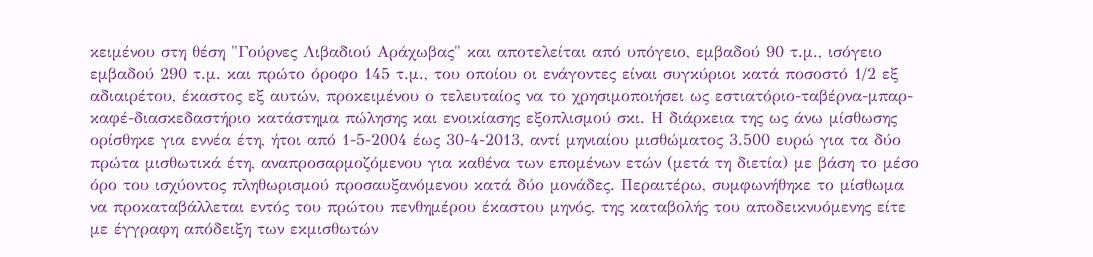κειμένου στη θέση "Γούρνες Λιβαδιού Αράχωβας" και αποτελείται από υπόγειο, εμβαδού 90 τ.μ., ισόγειο εμβαδού 290 τ.μ. και πρώτο όροφο 145 τ.μ., του οποίου οι ενάγοντες είναι συγκύριοι κατά ποσοστό 1/2 εξ αδιαιρέτου, έκαστος εξ αυτών, προκειμένου ο τελευταίος να το χρησιμοποιήσει ως εστιατόριο-ταβέρνα-μπαρ-καφέ-διασκεδαστήριο κατάστημα πώλησης και ενοικίασης εξοπλισμού σκι. Η διάρκεια της ως άνω μίσθωσης ορίσθηκε για εννέα έτη, ήτοι από 1-5-2004 έως 30-4-2013, αντί μηνιαίου μισθώματος 3.500 ευρώ για τα δύο πρώτα μισθωτικά έτη, αναπροσαρμοζόμενου για καθένα των επομένων ετών (μετά τη διετία) με βάση το μέσο όρο του ισχύοντος πληθωρισμού προσαυξανόμενου κατά δύο μονάδες. Περαιτέρω, συμφωνήθηκε το μίσθωμα να προκαταβάλλεται εντός του πρώτου πενθημέρου έκαστου μηνός, της καταβολής του αποδεικνυόμενης είτε με έγγραφη απόδειξη των εκμισθωτών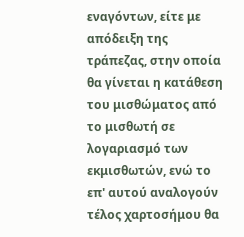εναγόντων, είτε με απόδειξη της τράπεζας, στην οποία θα γίνεται η κατάθεση του μισθώματος από το μισθωτή σε λογαριασμό των εκμισθωτών, ενώ το επ' αυτού αναλογούν τέλος χαρτοσήμου θα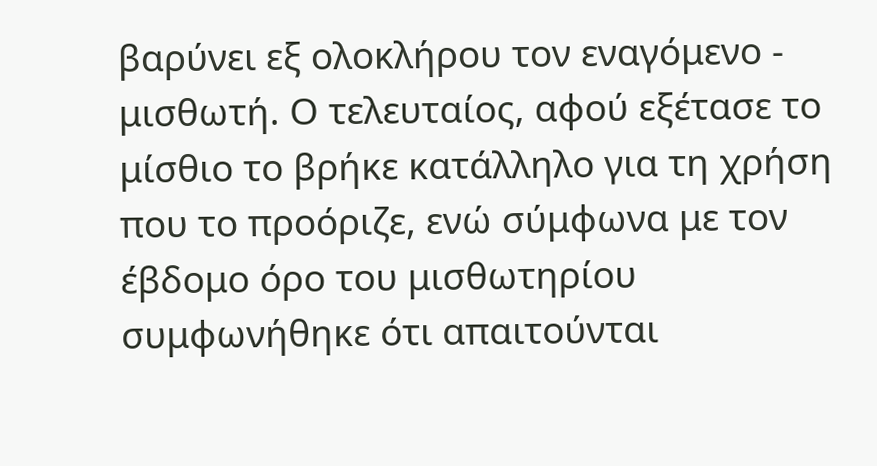βαρύνει εξ ολοκλήρου τον εναγόμενο - μισθωτή. Ο τελευταίος, αφού εξέτασε το μίσθιο το βρήκε κατάλληλο για τη χρήση που το προόριζε, ενώ σύμφωνα με τον έβδομο όρο του μισθωτηρίου συμφωνήθηκε ότι απαιτούνται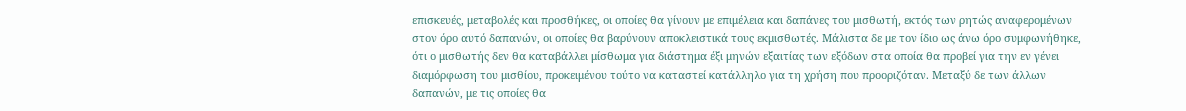επισκευές, μεταβολές και προσθήκες, οι οποίες θα γίνουν με επιμέλεια και δαπάνες του μισθωτή, εκτός των ρητώς αναφερομένων στον όρο αυτό δαπανών, οι οποίες θα βαρύνουν αποκλειστικά τους εκμισθωτές. Μάλιστα δε με τον ίδιο ως άνω όρο συμφωνήθηκε, ότι ο μισθωτής δεν θα καταβάλλει μίσθωμα για διάστημα έξι μηνών εξαιτίας των εξόδων στα οποία θα προβεί για την εν γένει διαμόρφωση του μισθίου, προκειμένου τούτο να καταστεί κατάλληλο για τη χρήση που προοριζόταν. Μεταξύ δε των άλλων δαπανών, με τις οποίες θα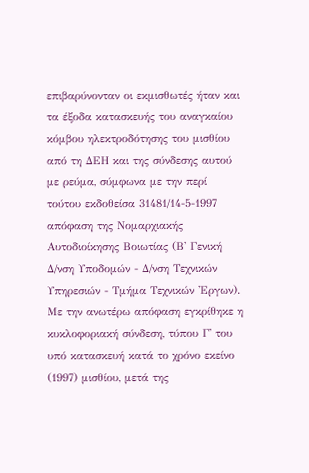επιβαρύνονταν οι εκμισθωτές ήταν και τα έξοδα κατασκευής του αναγκαίου κόμβου ηλεκτροδότησης του μισθίου από τη ΔΕΗ και της σύνδεσης αυτού με ρεύμα, σύμφωνα με την περί τούτου εκδοθείσα 31481/14-5-1997 απόφαση της Νομαρχιακής Αυτοδιοίκησης Βοιωτίας (Β' Γενική Δ/νση Υποδομών - Δ/νση Τεχνικών Υπηρεσιών - Τμήμα Τεχνικών 'Εργων). Με την ανωτέρω απόφαση εγκρίθηκε η κυκλοφοριακή σύνδεση, τύπου Γ' του υπό κατασκευή κατά το χρόνο εκείνο (1997) μισθίου, μετά της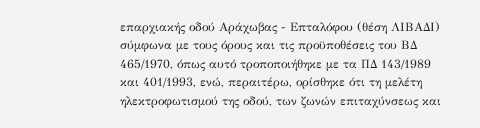επαρχιακής οδού Αράχωβας - Επταλόφου (θέση ΛΙΒΑΔΙ) σύμφωνα με τους όρους και τις προϋποθέσεις του ΒΔ 465/1970, όπως αυτό τροποποιήθηκε με τα ΠΔ 143/1989 και 401/1993, ενώ, περαιτέρω, ορίσθηκε ότι τη μελέτη ηλεκτροφωτισμού της οδού, των ζωνών επιταχύνσεως και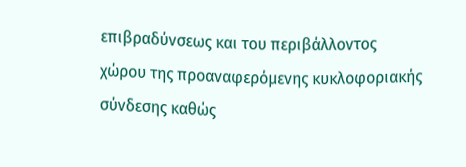επιβραδύνσεως και του περιβάλλοντος χώρου της προαναφερόμενης κυκλοφοριακής σύνδεσης καθώς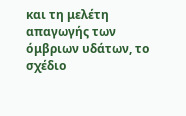και τη μελέτη απαγωγής των όμβριων υδάτων, το σχέδιο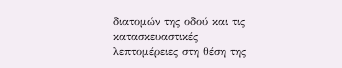διατομών της οδού και τις κατασκευαστικές λεπτομέρειες στη θέση της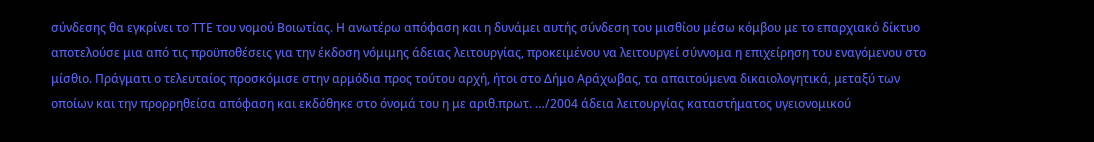σύνδεσης θα εγκρίνει το ΤΤΕ του νομού Βοιωτίας. Η ανωτέρω απόφαση και η δυνάμει αυτής σύνδεση του μισθίου μέσω κόμβου με το επαρχιακό δίκτυο αποτελούσε μια από τις προϋποθέσεις για την έκδοση νόμιμης άδειας λειτουργίας, προκειμένου να λειτουργεί σύννομα η επιχείρηση του εναγόμενου στο μίσθιο. Πράγματι ο τελευταίος προσκόμισε στην αρμόδια προς τούτου αρχή, ήτοι στο Δήμο Αράχωβας, τα απαιτούμενα δικαιολογητικά, μεταξύ των οποίων και την προρρηθείσα απόφαση και εκδόθηκε στο όνομά του η με αριθ.πρωτ. …/2004 άδεια λειτουργίας καταστήματος υγειονομικού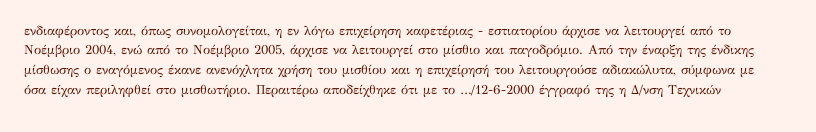ενδιαφέροντος και, όπως συνομολογείται, η εν λόγω επιχείρηση καφετέριας - εστιατορίου άρχισε να λειτουργεί από το Νοέμβριο 2004, ενώ από το Νοέμβριο 2005, άρχισε να λειτουργεί στο μίσθιο και παγοδρόμιο. Από την έναρξη της ένδικης μίσθωσης ο εναγόμενος έκανε ανενόχλητα χρήση του μισθίου και η επιχείρησή του λειτουργούσε αδιακώλυτα, σύμφωνα με όσα είχαν περιληφθεί στο μισθωτήριο. Περαιτέρω αποδείχθηκε ότι με το …/12-6-2000 έγγραφό της η Δ/νση Τεχνικών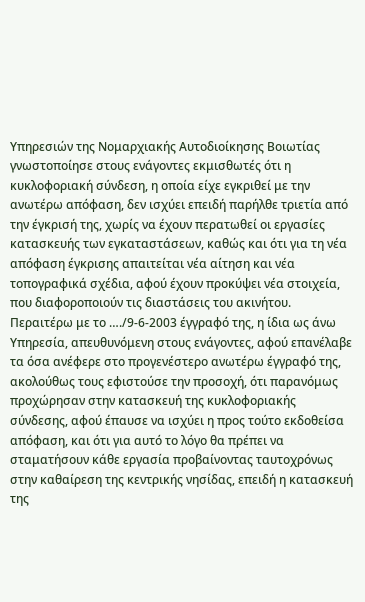Υπηρεσιών της Νομαρχιακής Αυτοδιοίκησης Βοιωτίας γνωστοποίησε στους ενάγοντες εκμισθωτές ότι η κυκλοφοριακή σύνδεση, η οποία είχε εγκριθεί με την ανωτέρω απόφαση, δεν ισχύει επειδή παρήλθε τριετία από την έγκρισή της, χωρίς να έχουν περατωθεί οι εργασίες κατασκευής των εγκαταστάσεων, καθώς και ότι για τη νέα απόφαση έγκρισης απαιτείται νέα αίτηση και νέα τοπογραφικά σχέδια, αφού έχουν προκύψει νέα στοιχεία, που διαφοροποιούν τις διαστάσεις του ακινήτου. Περαιτέρω με το …./9-6-2003 έγγραφό της, η ίδια ως άνω Υπηρεσία, απευθυνόμενη στους ενάγοντες, αφού επανέλαβε τα όσα ανέφερε στο προγενέστερο ανωτέρω έγγραφό της, ακολούθως τους εφιστούσε την προσοχή, ότι παρανόμως προχώρησαν στην κατασκευή της κυκλοφοριακής σύνδεσης, αφού έπαυσε να ισχύει η προς τούτο εκδοθείσα απόφαση, και ότι για αυτό το λόγο θα πρέπει να σταματήσουν κάθε εργασία προβαίνοντας ταυτοχρόνως στην καθαίρεση της κεντρικής νησίδας, επειδή η κατασκευή της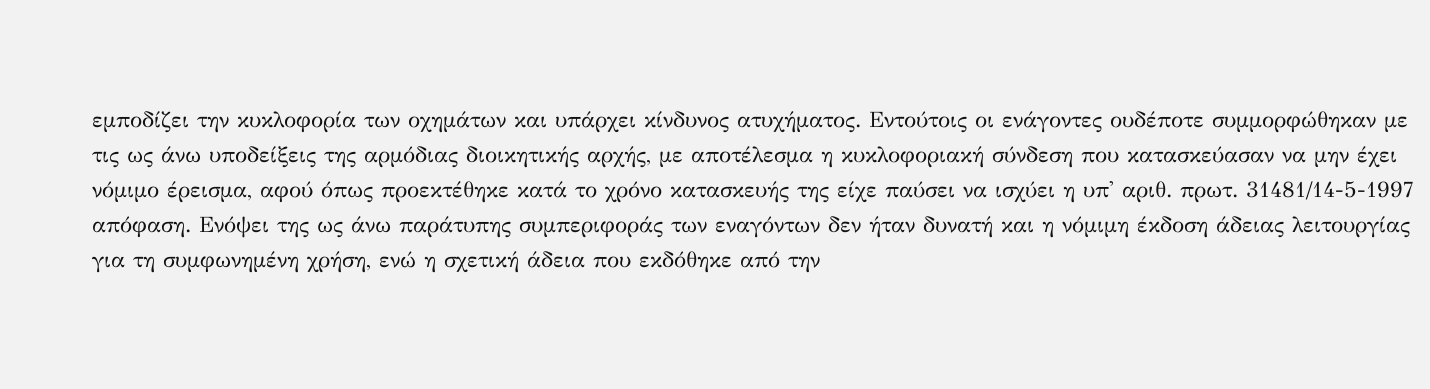εμποδίζει την κυκλοφορία των οχημάτων και υπάρχει κίνδυνος ατυχήματος. Εντούτοις οι ενάγοντες ουδέποτε συμμορφώθηκαν με τις ως άνω υποδείξεις της αρμόδιας διοικητικής αρχής, με αποτέλεσμα η κυκλοφοριακή σύνδεση που κατασκεύασαν να μην έχει νόμιμο έρεισμα, αφού όπως προεκτέθηκε κατά το χρόνο κατασκευής της είχε παύσει να ισχύει η υπ' αριθ. πρωτ. 31481/14-5-1997 απόφαση. Ενόψει της ως άνω παράτυπης συμπεριφοράς των εναγόντων δεν ήταν δυνατή και η νόμιμη έκδοση άδειας λειτουργίας για τη συμφωνημένη χρήση, ενώ η σχετική άδεια που εκδόθηκε από την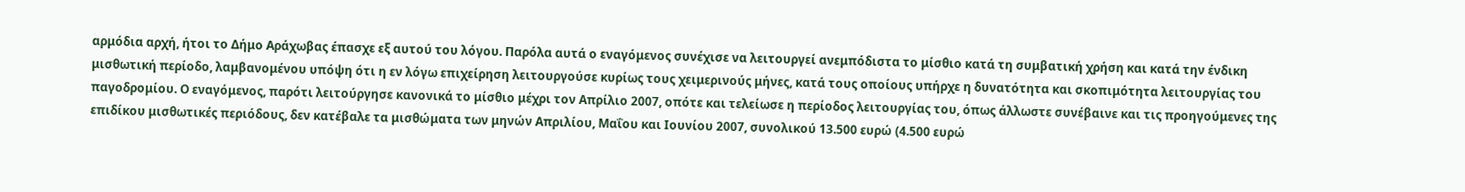αρμόδια αρχή, ήτοι το Δήμο Αράχωβας έπασχε εξ αυτού του λόγου. Παρόλα αυτά ο εναγόμενος συνέχισε να λειτουργεί ανεμπόδιστα το μίσθιο κατά τη συμβατική χρήση και κατά την ένδικη μισθωτική περίοδο, λαμβανομένου υπόψη ότι η εν λόγω επιχείρηση λειτουργούσε κυρίως τους χειμερινούς μήνες, κατά τους οποίους υπήρχε η δυνατότητα και σκοπιμότητα λειτουργίας του παγοδρομίου. Ο εναγόμενος, παρότι λειτούργησε κανονικά το μίσθιο μέχρι τον Απρίλιο 2007, οπότε και τελείωσε η περίοδος λειτουργίας του, όπως άλλωστε συνέβαινε και τις προηγούμενες της επιδίκου μισθωτικές περιόδους, δεν κατέβαλε τα μισθώματα των μηνών Απριλίου, Μαΐου και Ιουνίου 2007, συνολικού 13.500 ευρώ (4.500 ευρώ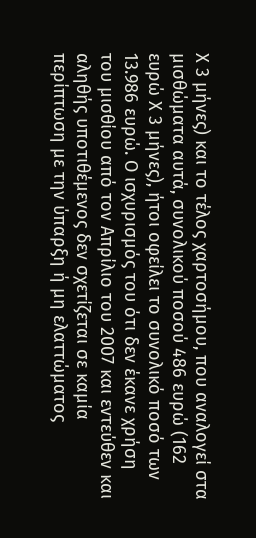Χ 3 μήνες) και το τέλος χαρτοσήμου, που αναλογεί στα μισθώματα αυτά, συνολικού ποσού 486 ευρώ (162 ευρώ Χ 3 μήνες), ήτοι οφείλει το συνολικό ποσό των 13.986 ευρώ. Ο ισχυρισμός του ότι δεν έκανε χρήση του μισθίου από τον Απρίλιο του 2007 και εντεύθεν και αληθής υποτιθέμενος δεν σχετίζεται σε καμία περίπτωση με την ύπαρξη ή μη ελαττώματος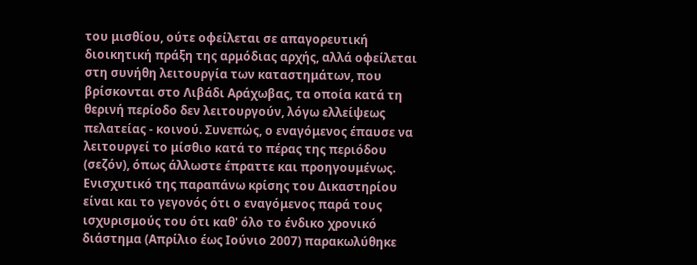του μισθίου, ούτε οφείλεται σε απαγορευτική διοικητική πράξη της αρμόδιας αρχής, αλλά οφείλεται στη συνήθη λειτουργία των καταστημάτων, που βρίσκονται στο Λιβάδι Αράχωβας, τα οποία κατά τη θερινή περίοδο δεν λειτουργούν, λόγω ελλείψεως πελατείας - κοινού. Συνεπώς, ο εναγόμενος έπαυσε να λειτουργεί το μίσθιο κατά το πέρας της περιόδου (σεζόν), όπως άλλωστε έπραττε και προηγουμένως. Ενισχυτικό της παραπάνω κρίσης του Δικαστηρίου είναι και το γεγονός ότι ο εναγόμενος παρά τους ισχυρισμούς του ότι καθ' όλο το ένδικο χρονικό διάστημα (Απρίλιο έως Ιούνιο 2007) παρακωλύθηκε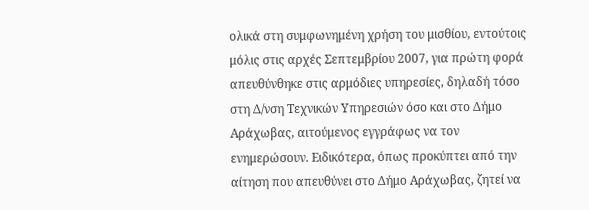ολικά στη συμφωνημένη χρήση του μισθίου, εντούτοις μόλις στις αρχές Σεπτεμβρίου 2007, για πρώτη φορά απευθύνθηκε στις αρμόδιες υπηρεσίες, δηλαδή τόσο στη Δ/νση Τεχνικών Υπηρεσιών όσο και στο Δήμο Αράχωβας, αιτούμενος εγγράφως να τον ενημερώσουν. Ειδικότερα, όπως προκύπτει από την αίτηση που απευθύνει στο Δήμο Αράχωβας, ζητεί να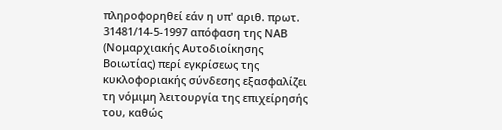πληροφορηθεί εάν η υπ' αριθ. πρωτ. 31481/14-5-1997 απόφαση της ΝΑΒ (Νομαρχιακής Αυτοδιοίκησης Βοιωτίας) περί εγκρίσεως της κυκλοφοριακής σύνδεσης εξασφαλίζει τη νόμιμη λειτουργία της επιχείρησής του, καθώς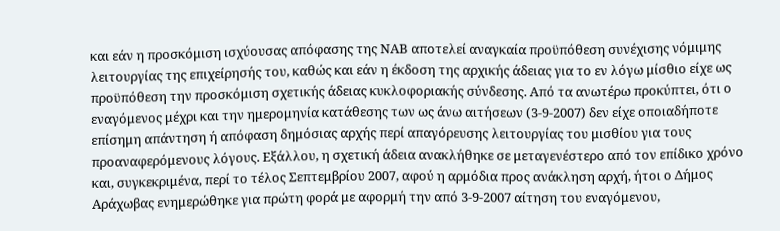και εάν η προσκόμιση ισχύουσας απόφασης της ΝΑΒ αποτελεί αναγκαία προϋπόθεση συνέχισης νόμιμης λειτουργίας της επιχείρησής του, καθώς και εάν η έκδοση της αρχικής άδειας για το εν λόγω μίσθιο είχε ως προϋπόθεση την προσκόμιση σχετικής άδειας κυκλοφοριακής σύνδεσης. Από τα ανωτέρω προκύπτει, ότι ο εναγόμενος μέχρι και την ημερομηνία κατάθεσης των ως άνω αιτήσεων (3-9-2007) δεν είχε οποιαδήποτε επίσημη απάντηση ή απόφαση δημόσιας αρχής περί απαγόρευσης λειτουργίας του μισθίου για τους προαναφερόμενους λόγους. Εξάλλου, η σχετική άδεια ανακλήθηκε σε μεταγενέστερο από τον επίδικο χρόνο και, συγκεκριμένα, περί το τέλος Σεπτεμβρίου 2007, αφού η αρμόδια προς ανάκληση αρχή, ήτοι ο Δήμος Αράχωβας ενημερώθηκε για πρώτη φορά με αφορμή την από 3-9-2007 αίτηση του εναγόμενου,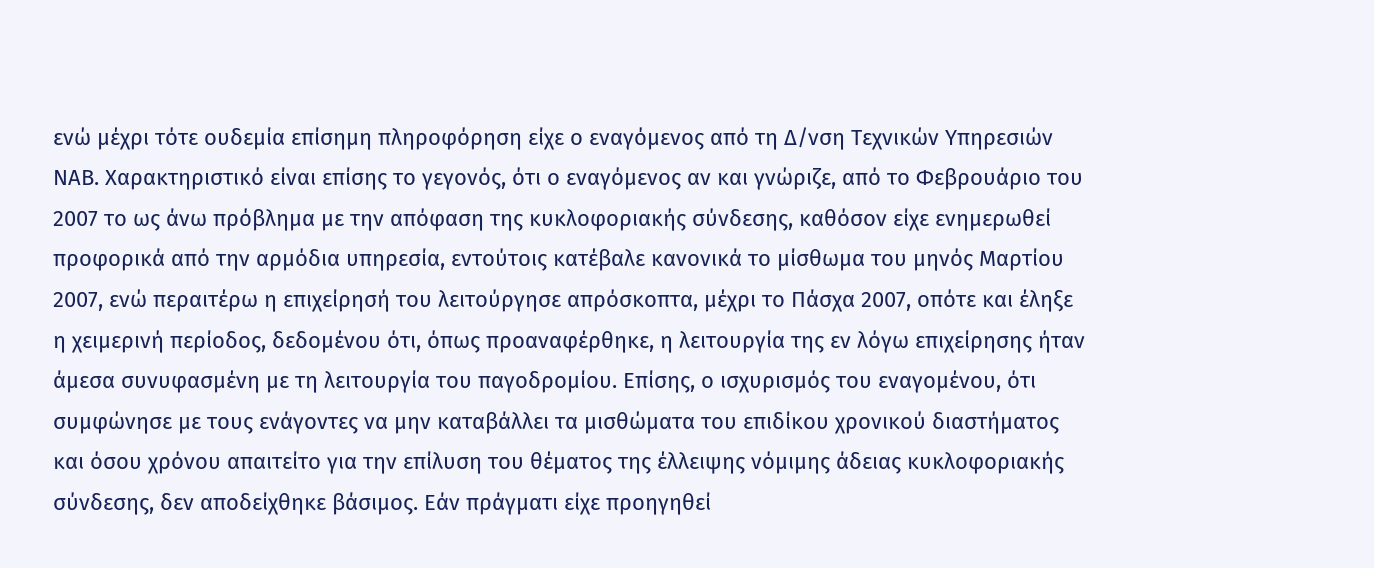ενώ μέχρι τότε ουδεμία επίσημη πληροφόρηση είχε ο εναγόμενος από τη Δ/νση Τεχνικών Υπηρεσιών ΝΑΒ. Χαρακτηριστικό είναι επίσης το γεγονός, ότι ο εναγόμενος αν και γνώριζε, από το Φεβρουάριο του 2007 το ως άνω πρόβλημα με την απόφαση της κυκλοφοριακής σύνδεσης, καθόσον είχε ενημερωθεί προφορικά από την αρμόδια υπηρεσία, εντούτοις κατέβαλε κανονικά το μίσθωμα του μηνός Μαρτίου 2007, ενώ περαιτέρω η επιχείρησή του λειτούργησε απρόσκοπτα, μέχρι το Πάσχα 2007, οπότε και έληξε η χειμερινή περίοδος, δεδομένου ότι, όπως προαναφέρθηκε, η λειτουργία της εν λόγω επιχείρησης ήταν άμεσα συνυφασμένη με τη λειτουργία του παγοδρομίου. Επίσης, ο ισχυρισμός του εναγομένου, ότι συμφώνησε με τους ενάγοντες να μην καταβάλλει τα μισθώματα του επιδίκου χρονικού διαστήματος και όσου χρόνου απαιτείτο για την επίλυση του θέματος της έλλειψης νόμιμης άδειας κυκλοφοριακής σύνδεσης, δεν αποδείχθηκε βάσιμος. Εάν πράγματι είχε προηγηθεί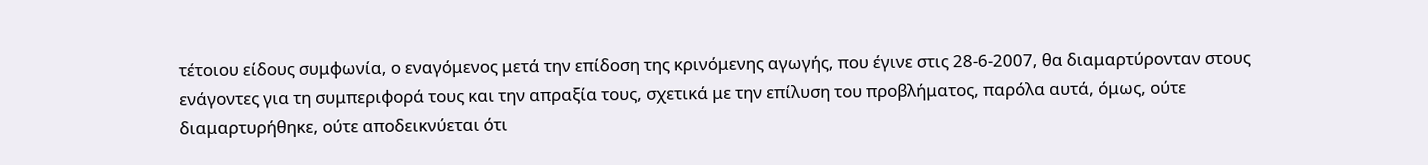τέτοιου είδους συμφωνία, ο εναγόμενος μετά την επίδοση της κρινόμενης αγωγής, που έγινε στις 28-6-2007, θα διαμαρτύρονταν στους ενάγοντες για τη συμπεριφορά τους και την απραξία τους, σχετικά με την επίλυση του προβλήματος, παρόλα αυτά, όμως, ούτε διαμαρτυρήθηκε, ούτε αποδεικνύεται ότι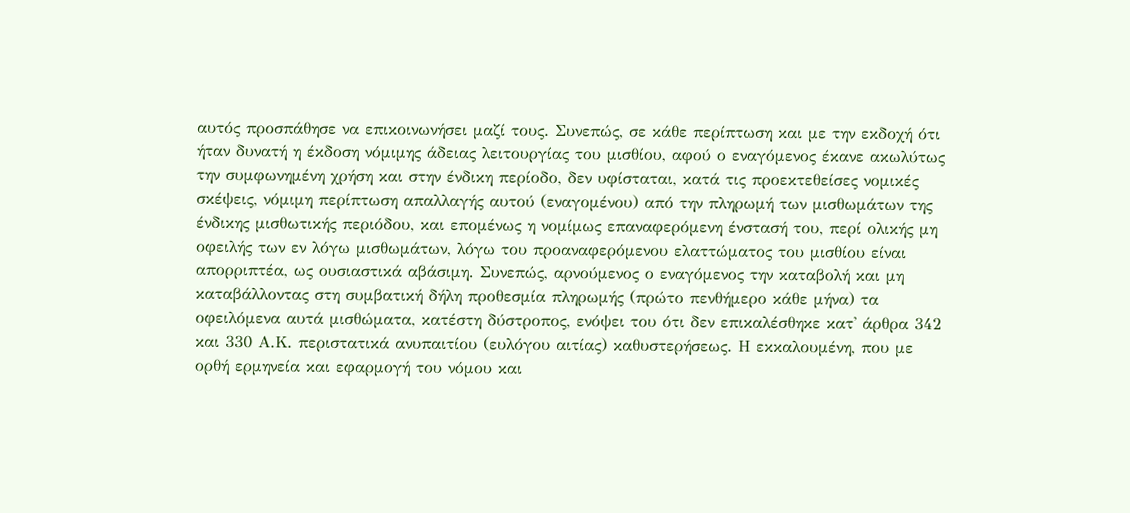αυτός προσπάθησε να επικοινωνήσει μαζί τους. Συνεπώς, σε κάθε περίπτωση και με την εκδοχή ότι ήταν δυνατή η έκδοση νόμιμης άδειας λειτουργίας του μισθίου, αφού ο εναγόμενος έκανε ακωλύτως την συμφωνημένη χρήση και στην ένδικη περίοδο, δεν υφίσταται, κατά τις προεκτεθείσες νομικές σκέψεις, νόμιμη περίπτωση απαλλαγής αυτού (εναγομένου) από την πληρωμή των μισθωμάτων της ένδικης μισθωτικής περιόδου, και επομένως η νομίμως επαναφερόμενη ένστασή του, περί ολικής μη οφειλής των εν λόγω μισθωμάτων, λόγω του προαναφερόμενου ελαττώματος του μισθίου είναι απορριπτέα, ως ουσιαστικά αβάσιμη. Συνεπώς, αρνούμενος ο εναγόμενος την καταβολή και μη καταβάλλοντας στη συμβατική δήλη προθεσμία πληρωμής (πρώτο πενθήμερο κάθε μήνα) τα οφειλόμενα αυτά μισθώματα, κατέστη δύστροπος, ενόψει του ότι δεν επικαλέσθηκε κατ' άρθρα 342 και 330 Α.Κ. περιστατικά ανυπαιτίου (ευλόγου αιτίας) καθυστερήσεως. Η εκκαλουμένη, που με ορθή ερμηνεία και εφαρμογή του νόμου και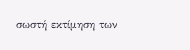σωστή εκτίμηση των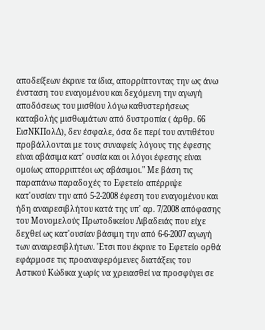αποδείξεων έκρινε τα ίδια, απορρίπτοντας την ως άνω ένσταση του εναγομένου και δεχόμενη την αγωγή αποδόσεως του μισθίου λόγω καθυστερήσεως καταβολής μισθωμάτων από δυστροπία ( άρθρ. 66 ΕισΝΚΠολΔ), δεν έσφαλε, όσα δε περί του αντιθέτου προβάλλονται με τους συναφείς λόγους της έφεσης είναι αβάσιμα κατ' ουσία και οι λόγοι έφεσης είναι ομοίως απορριπτέοι ως αβάσιμοι." Με βάση τις παραπάνω παραδοχές το Εφετείο απέρριψε κατ'ουσίαν την από 5-2-2008 έφεση του εναγομένου και ήδη αναιρεσιβλήτου κατά της υπ' αρ. 7/2008 απόφασης του Μονομελούς Πρωτοδικείου Λιβαδειάς που είχε δεχθεί ως κατ'ουσίαν βάσιμη την από 6-6-2007 αγωγή των αναιρεσιβλήτων. 'Ετσι που έκρινε το Εφετείο ορθά εφάρμοσε τις προαναφερόμενες διατάξεις του Αστικού Κώδικα χωρίς να χρειασθεί να προσφύγει σε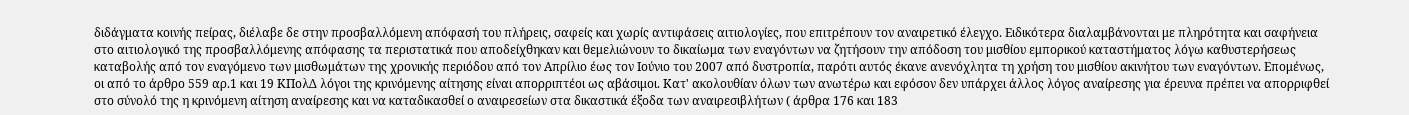διδάγματα κοινής πείρας, διέλαβε δε στην προσβαλλόμενη απόφασή του πλήρεις, σαφείς και χωρίς αντιφάσεις αιτιολογίες, που επιτρέπουν τον αναιρετικό έλεγχο. Ειδικότερα διαλαμβάνονται με πληρότητα και σαφήνεια στο αιτιολογικό της προσβαλλόμενης απόφασης τα περιστατικά που αποδείχθηκαν και θεμελιώνουν το δικαίωμα των εναγόντων να ζητήσουν την απόδοση του μισθίου εμπορικού καταστήματος λόγω καθυστερήσεως καταβολής από τον εναγόμενο των μισθωμάτων της χρονικής περιόδου από τον Απρίλιο έως τον Ιούνιο του 2007 από δυστροπία, παρότι αυτός έκανε ανενόχλητα τη χρήση του μισθίου ακινήτου των εναγόντων. Επομένως, οι από το άρθρο 559 αρ.1 και 19 ΚΠολΔ λόγοι της κρινόμενης αίτησης είναι απορριπτέοι ως αβάσιμοι. Κατ' ακολουθίαν όλων των ανωτέρω και εφόσον δεν υπάρχει άλλος λόγος αναίρεσης για έρευνα πρέπει να απορριφθεί στο σύνολό της η κρινόμενη αίτηση αναίρεσης και να καταδικασθεί ο αναιρεσείων στα δικαστικά έξοδα των αναιρεσιβλήτων ( άρθρα 176 και 183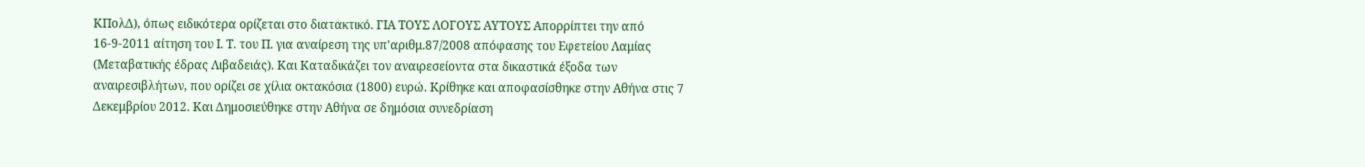ΚΠολΔ), όπως ειδικότερα ορίζεται στο διατακτικό. ΓΙΑ ΤΟΥΣ ΛΟΓΟΥΣ ΑΥΤΟΥΣ Απορρίπτει την από 16-9-2011 αίτηση του Ι. Τ. του Π. για αναίρεση της υπ'αριθμ.87/2008 απόφασης του Εφετείου Λαμίας (Μεταβατικής έδρας Λιβαδειάς). Και Καταδικάζει τον αναιρεσείοντα στα δικαστικά έξοδα των αναιρεσιβλήτων, που ορίζει σε χίλια οκτακόσια (1800) ευρώ. Κρίθηκε και αποφασίσθηκε στην Αθήνα στις 7 Δεκεμβρίου 2012. Και Δημοσιεύθηκε στην Αθήνα σε δημόσια συνεδρίαση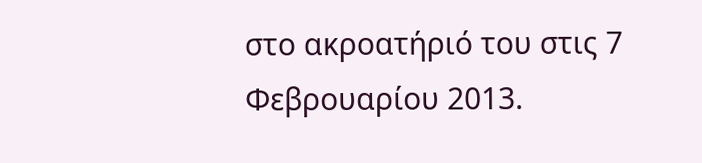στο ακροατήριό του στις 7 Φεβρουαρίου 2013.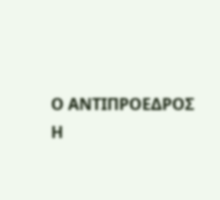Ο ΑΝΤΙΠΡΟΕΔΡΟΣ Η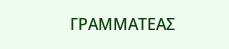ΓΡΑΜΜΑΤΕΑΣ